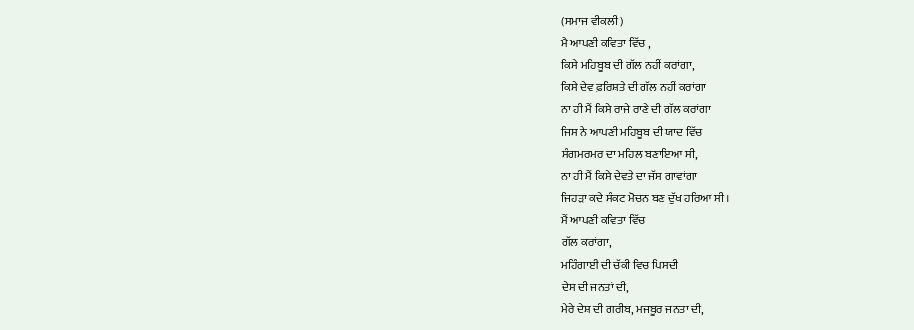(ਸਮਾਜ ਵੀਕਲੀ)
ਮੈ ਆਪਣੀ ਕਵਿਤਾ ਵਿੱਚ ,
ਕਿਸੇ ਮਹਿਬੂਬ ਦੀ ਗੱਲ ਨਹੀਂ ਕਰਾਂਗਾ,
ਕਿਸੇ ਦੇਵ ਫ਼ਰਿਸ਼ਤੇ ਦੀ ਗੱਲ ਨਹੀਂ ਕਰਾਂਗਾ
ਨਾ ਹੀ ਮੈਂ ਕਿਸੇ ਰਾਜੇ ਰਾਣੇ ਦੀ ਗੱਲ ਕਰਾਂਗਾ
ਜਿਸ ਨੇ ਆਪਣੀ ਮਹਿਬੂਬ ਦੀ ਯਾਦ ਵਿੱਚ
ਸੰਗਮਰਮਰ ਦਾ ਮਹਿਲ ਬਣਾਇਆ ਸੀ,
ਨਾ ਹੀ ਮੈਂ ਕਿਸੇ ਦੇਵਤੇ ਦਾ ਜੱਸ ਗਾਵਾਂਗਾ
ਜਿਹੜਾ ਕਦੇ ਸੰਕਟ ਮੋਚਨ ਬਣ ਦੁੱਖ ਹਰਿਆ ਸੀ।
ਮੈਂ ਆਪਣੀ ਕਵਿਤਾ ਵਿੱਚ
ਗੱਲ ਕਰਾਂਗਾ,
ਮਹਿੰਗਾਈ ਦੀ ਚੱਕੀ ਵਿਚ ਪਿਸਦੀ
ਦੇਸ ਦੀ ਜਨਤਾਂ ਦੀ,
ਮੇਰੇ ਦੇਸ਼ ਦੀ ਗਰੀਬ, ਮਜਬੂਰ ਜਨਤਾ ਦੀ,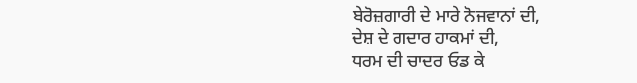ਬੇਰੋਜ਼ਗਾਰੀ ਦੇ ਮਾਰੇ ਨੋਜਵਾਨਾਂ ਦੀ,
ਦੇਸ਼ ਦੇ ਗਦਾਰ ਹਾਕਮਾਂ ਦੀ,
ਧਰਮ ਦੀ ਚਾਦਰ ਓਡ ਕੇ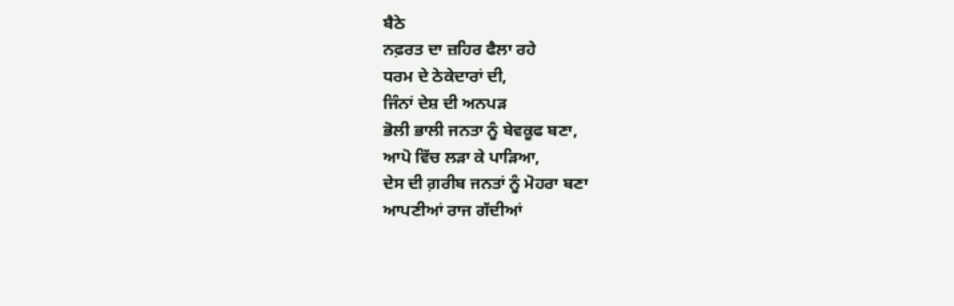ਬੈਠੇ
ਨਫ਼ਰਤ ਦਾ ਜ਼ਹਿਰ ਫੈਲਾ ਰਹੇ
ਧਰਮ ਦੇ ਠੇਕੇਦਾਰਾਂ ਦੀ,
ਜਿੰਨਾਂ ਦੇਸ਼ ਦੀ ਅਨਪੜ
ਭੋਲੀ ਭਾਲੀ ਜਨਤਾ ਨੂੰ ਬੇਵਕੂਫ ਬਣਾ,
ਆਪੋ ਵਿੱਚ ਲੜਾ ਕੇ ਪਾੜਿਆ,
ਦੇਸ ਦੀ ਗ਼ਰੀਬ ਜਨਤਾਂ ਨੂੰ ਮੋਹਰਾ ਬਣਾ
ਆਪਣੀਆਂ ਰਾਜ ਗੱਦੀਆਂ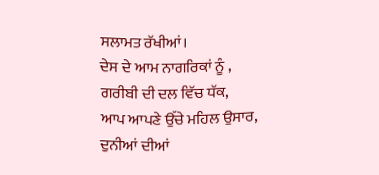ਸਲਾਮਤ ਰੱਖੀਆਂ।
ਦੇਸ ਦੇ ਆਮ ਨਾਗਰਿਕਾਂ ਨੂੰ ,
ਗਰੀਬੀ ਦੀ ਦਲ ਵਿੱਚ ਧੱਕ,
ਆਪ ਆਪਣੇ ਉੱਚੇ ਮਹਿਲ ਉਸਾਰ,
ਦੁਨੀਆਂ ਦੀਆਂ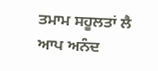ਤਮਾਮ ਸਹੂਲਤਾਂ ਲੈ
ਆਪ ਅਨੰਦ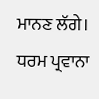ਮਾਨਣ ਲੱਗੇ।
ਧਰਮ ਪ੍ਰਵਾਨਾ